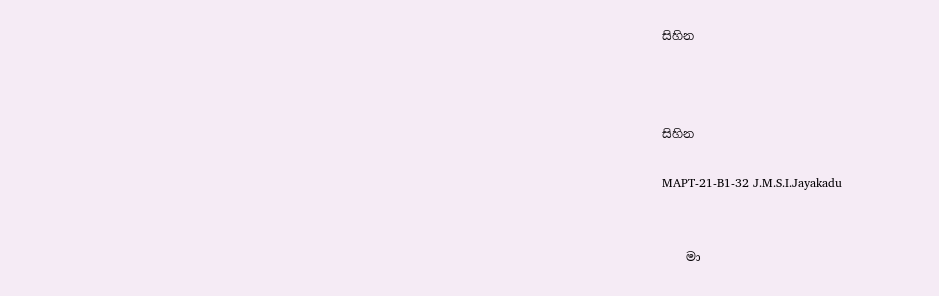සිහින



සිහින

MAPT-21-B1-32 J.M.S.I.Jayakadu


    මා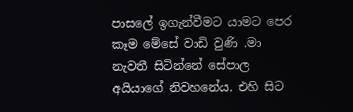පාසලේ ඉගැන්වීමට යාමට පෙර කෑම මේසේ වාඩි වුණි .මා නැවතී සිටින්නේ සේපාල අයියාගේ නිවහනේය. එහි සිට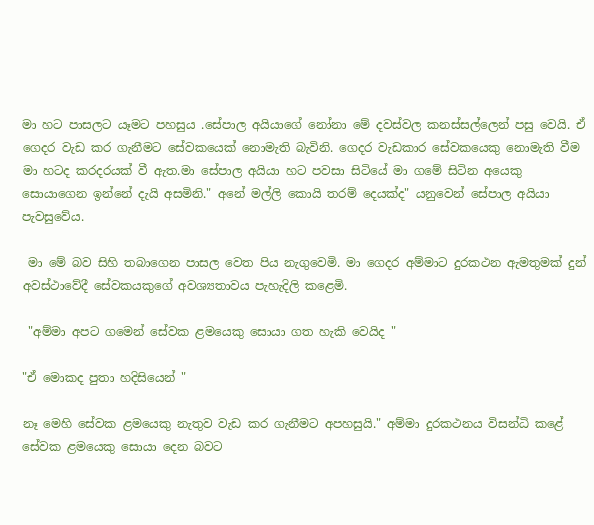මා හට පාසලට යෑමට පහසුය .සේපාල අයියාගේ නෝනා මේ දවස්වල කනස්සල්ලෙන් පසු වෙයි. ඒ ගෙදර වැඩ කර ගැනීමට සේවකයෙක් නොමැති බැවිනි. ගෙදර වැඩකාර සේවකයෙකු නොමැති වීම මා හටද කරදරයක් වී ඇත.මා සේපාල අයියා හට පවසා සිටියේ මා ගමේ සිටින අයෙකු සොයාගෙන ඉන්නේ දැයි අසමිනි." අනේ මල්ලි කොයි තරම් දෙයක්ද" යනුවෙන් සේපාල අයියා පැවසුවේය.

 මා මේ බව සිහි තබාගෙන පාසල වෙත පිය නැගුවෙමි. මා ගෙදර අම්මාට දුරකථන ඇමතුමක් දුන් අවස්ථාවේදී සේවකයකුගේ අවශ්‍යතාවය පැහැදිලි කළෙමි.

 "අම්මා අපට ගමෙන් සේවක ළමයෙකු සොයා ගත හැකි වෙයිද "

"ඒ මොකද පුතා හදිසියෙන් "

නෑ මෙහි සේවක ළමයෙකු නැතුව වැඩ කර ගැනීමට අපහසුයි." අම්මා දුරකථනය විසන්ධි කළේ සේවක ළමයෙකු සොයා දෙන බවට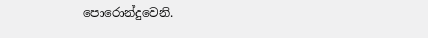පොරොන්දුවෙනි.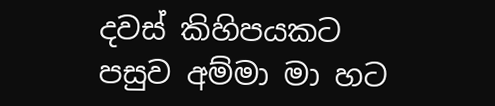දවස් කිහිපයකට පසුව අම්මා මා හට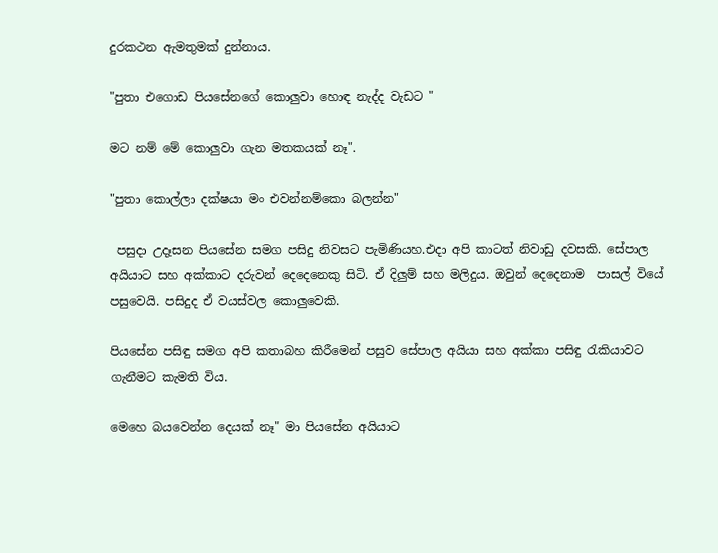දුරකථන ඇමතුමක් දුන්නාය.

"පුතා එගොඩ පියසේනගේ කොලුවා හොඳ නැද්ද වැඩට "

මට නම් මේ කොලුවා ගැන මතකයක් නෑ".

"පුතා කොල්ලා දක්ෂයා මං එවන්නම්කො බලන්න"

 පසුදා උදෑසන පියසේන සමග පසිදු නිවසට පැමිණියහ.එදා අපි කාටත් නිවාඩු දවසකි. සේපාල අයියාට සහ අක්කාට දරුවන් දෙදෙනෙකු සිටි. ඒ දිලුම් සහ මලිදුය. ඔවුන් දෙදෙනාම  පාසල් වියේ පසුවෙයි. පසිදුද ඒ වයස්වල කොලුවෙකි.

පියසේන පසිඳු සමග අපි කතාබහ කිරීමෙන් පසුව සේපාල අයියා සහ අක්කා පසිඳු රැකියාවට ගැනීමට කැමති විය.

මෙහෙ බයවෙන්න දෙයක් නෑ" මා පියසේන අයියාට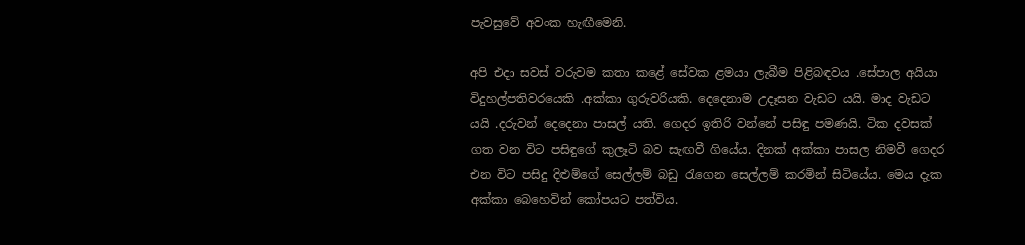පැවසුවේ අවංක හැඟීමෙනි.

අපි එදා සවස් වරුවම කතා කළේ සේවක ළමයා ලැබීම පිළිබඳවය .සේපාල අයියා විදුහල්පතිවරයෙකි .අක්කා ගුරුවරියකි. දෙදෙනාම උදෑසන වැඩට යයි. මාද වැඩට යයි .දරුවන් දෙදෙනා පාසල් යති. ගෙදර ඉතිරි වන්නේ පසිඳු පමණයි. ටික දවසක් ගත වන විට පසිඳුගේ කුලෑටි බව සැඟවී ගියේය. දිනක් අක්කා පාසල නිමවී ගෙදර එන විට පසිදු දිළුම්ගේ සෙල්ලම් බඩු රැගෙන සෙල්ලම් කරමින් සිටියේය. මෙය දැක අක්කා බෙහෙවින් කෝපයට පත්විය.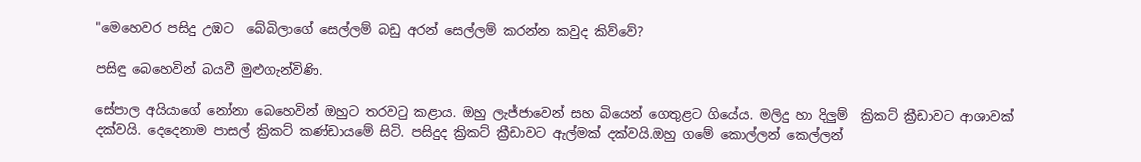"මෙහෙවර පසිදු උඹට  බේබිලාගේ සෙල්ලම් බඩු අරන් සෙල්ලම් කරන්න කවුද කිව්වේ?

පසිඳු බෙහෙවින් බයවී මුළුගැන්විණි.

සේපාල අයියාගේ නෝනා බෙහෙවින් ඔහුට තරවටු කළාය. ඔහු ලැජ්ජාවෙන් සහ බියෙන් ගෙතුළට ගියේය. මලිදු හා දිලුම්  ක්‍රිකට් ක්‍රීඩාවට ආශාවක් දක්වයි. දෙදෙනාම පාසල් ක්‍රිකට් කණ්ඩායමේ සිටි. පසිදුද ක්‍රිකට් ක්‍රීඩාවට ඇල්මක් දක්වයි.ඔහු ගමේ කොල්ලන් කෙල්ලන්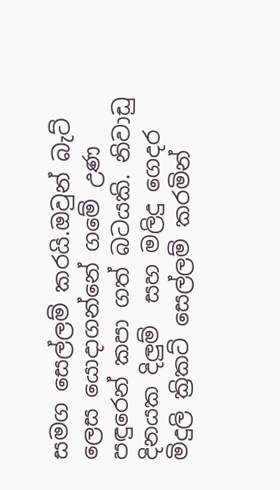සමග සෙල්ලම් කරයි.ඔවුන් බැට්  ලෙස යොදාගන්නේ ගමේ උණ පඳුරෙන් කපා ගත් බටයකි. නිවාඩු දිනයක දිලුම්  සහ මලිදු ගෙදර මිදුලි ක්‍රිකට් සෙල්ලම් කරමින්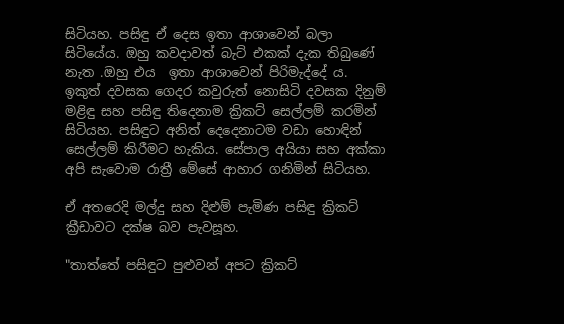සිටියහ. පසිඳු ඒ දෙස ඉතා ආශාවෙන් බලා සිටියේය. ඔහු කවදාවත් බැට් එකක් දැක තිබුණේ නැත .ඔහු එය  ඉතා ආශාවෙන් පිරිමැද්දේ ය. ඉකුත් දවසක ගෙදර කවුරුත් නොසිටි දවසක දිනුම් මළිඳු සහ පසිඳු තිදෙනාම ක්‍රිකට් සෙල්ලම් කරමින් සිටියහ. පසිඳුට අනිත් දෙදෙනාටම වඩා හොඳින් සෙල්ලම් කිරීමට හැකිය. සේපාල අයියා සහ අක්කා අපි සැවොම රාත්‍රී මේසේ ආහාර ගනිමින් සිටියහ.

ඒ අතරෙදි මල්දු සහ දිළුම් පැමිණ පසිඳු ක්‍රිකට් ක්‍රීඩාවට දක්ෂ බව පැවසූහ.

"තාත්තේ පසිඳුට පුළුවන් අපට ක්‍රිකට්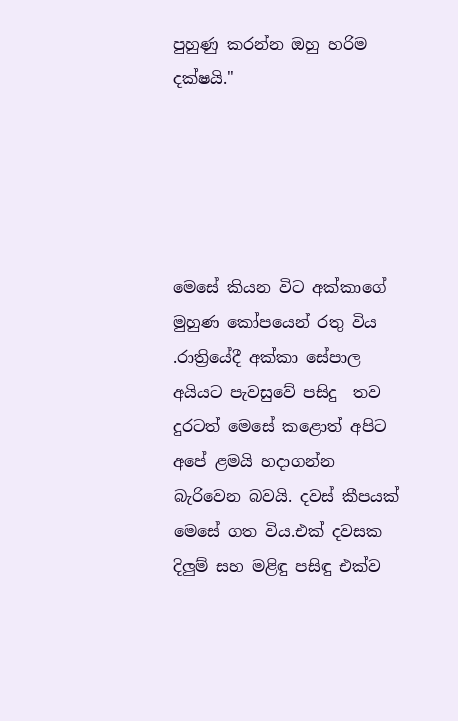පුහුණු කරන්න ඔහු හරිම දක්ෂයි."





මෙසේ කියන විට අක්කාගේ මුහුණ කෝපයෙන් රතු විය .රාත්‍රියේදී අක්කා සේපාල අයියට පැවසුවේ පසිදු  තව දුරටත් මෙසේ කළොත් අපිට අපේ ළමයි හදාගන්න බැරිවෙන බවයි. දවස් කීපයක් මෙසේ ගත විය.එක් දවසක දිලුම් සහ මළිඳු පසිඳු එක්ව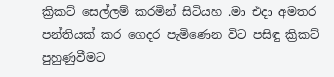ක්‍රිකට් සෙල්ලම් කරමින් සිටියහ .මා එදා අමතර පන්තියක් කර ගෙදර පැමිණෙන විට පසිඳු ක්‍රිකට් පුහුණුවීමට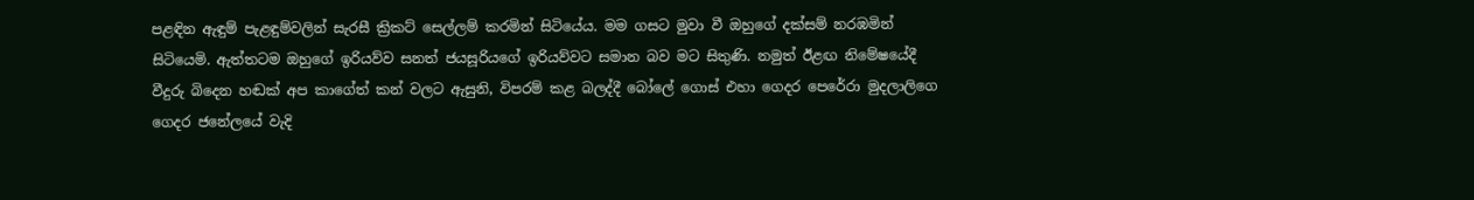පළඳින ඇඳුම් පැළඳුම්වලින් සැරසී ක්‍රිකට් සෙල්ලම් කරමින් සිටියේය. මම ගසට මුවා වී ඔහුගේ දක්සම් නරඹමින් සිටියෙමි. ඇත්තටම ඔහුගේ ඉරියව්ව සනත් ජයසූරියගේ ඉරියව්වට සමාන බව මට සිතුණි. නමුත් ඊළඟ නිමේෂයේදී වීදුරු බිදෙන හඬක් අප කාගේත් කන් වලට ඇසුනි, විපරම් කළ බලද්දී බෝලේ ගොස් එහා ගෙදර පෙරේරා මුදලාලිගෙ ගෙදර ජනේලයේ වැදි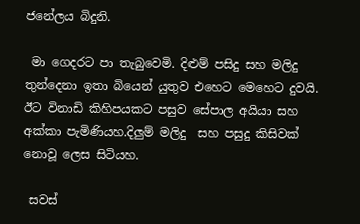ජනේලය බිදුනි.

 මා ගෙදරට පා තැබුවෙමි. දිළුම් පසිදු සහ මලිදු තුන්දෙනා ඉතා බියෙන් යුතුව එහෙට මෙහෙට දුවයි. ඊට විනාඩි කිහිපයකට පසුව සේපාල අයියා සහ අක්කා පැමිණියහ.දිලුම් මලිදු  සහ පසුදු කිසිවක් නොවූ ලෙස සිටියහ.

 සවස්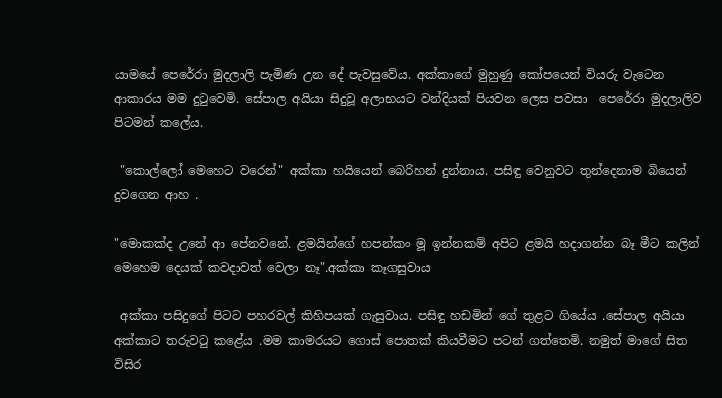යාමයේ පෙරේරා මුදලාලි පැමිණ උන දේ පැවසුවේය. අක්කාගේ මුහුණු කෝපයෙන් වියරු වැටෙන  ආකාරය මම දුටුවෙමි. සේපාල අයියා සිදුවූ අලාභයට වන්දියක් පියවන ලෙස පවසා  පෙරේරා මුදලාලිව පිටමන් කලේය.

 "කොල්ලෝ මෙහෙට වරෙන්" අක්කා හයියෙන් බෙරිහන් දුන්නාය. පසිඳු වෙනුවට තුන්දෙනාම බියෙන් දුවගෙන ආහ .

"මොකක්ද උනේ ආ පේනවනේ. ළමයින්ගේ හපන්කං මූ ඉන්නකම් අපිට ළමයි හදාගන්න බෑ මීට කලින් මෙහෙම දෙයක් කවදාවත් වෙලා නෑ".අක්කා කෑගසුවාය

 අක්කා පසිදුගේ පිටට පහරවල් කිහිපයක් ගැසුවාය. පසිඳු හඩමින් ගේ තුළට ගියේය .සේපාල අයියා අක්කාට තරුවටු කළේය .මම කාමරයට ගොස් පොතක් කියවීමට පටන් ගත්තෙමි. නමුත් මාගේ සිත විසිර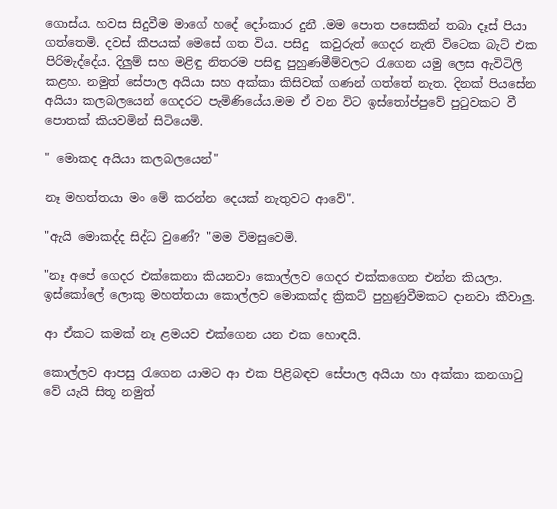ගොස්ය. හවස සිදුවීම මාගේ හදේ දෝංකාර දුනී .මම පොත පසෙකින් තබා දෑස් පියා ගත්තෙමි. දවස් කීපයක් මෙසේ ගත විය. පසිදු  කවුරුත් ගෙදර නැති විටෙක බැට් එක පිරිමැද්දේය. දිලුම් සහ මළිඳු නිතරම පසිඳු පුහුණමීම්වලට රැගෙන යමු ලෙස ඇවිටිලි කළහ. නමුත් සේපාල අයියා සහ අක්කා කිසිවක් ගණන් ගත්තේ නැත. දිනක් පියසේන අයියා කලබලයෙන් ගෙදරට පැමිණියේය.මම ඒ වන විට ඉස්තෝප්පුවේ පුටුවකට වී පොතක් කියවමින් සිටියෙමි.

" මොකද අයියා කලබලයෙන්"

නෑ මහත්තයා මං මේ කරන්න දෙයක් නැතුවට ආවේ".

"ඇයි මොකද්ද සිද්ධ වුණේ? "මම විමසුවෙමි.

"නෑ අපේ ගෙදර එක්කෙනා කියනවා කොල්ලව ගෙදර එක්කගෙන එන්න කියලා. ඉස්කෝලේ ලොකු මහත්තයා කොල්ලව මොකක්ද ක්‍රිකට් පුහුණුවීමකට දානවා කීවාලු.

ආ ඒකට කමක් නෑ ළමයව එක්ගෙන යන එක හොඳයි.

කොල්ලව ආපසු රැගෙන යාමට ආ එක පිළිබඳව සේපාල අයියා හා අක්කා කනගාටු වේ යැයි සිතූ නමුත්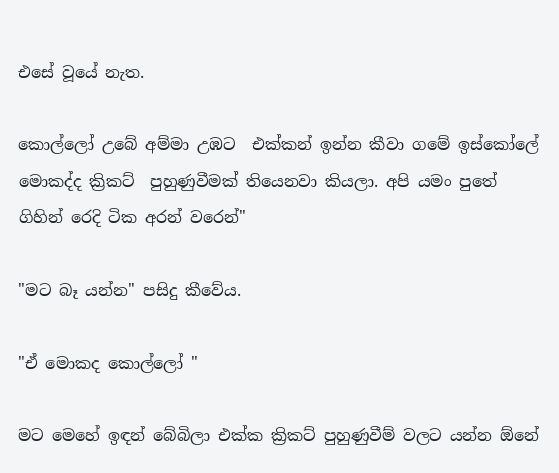එසේ වූයේ නැත.

කොල්ලෝ උබේ අම්මා උඹට  එක්කන් ඉන්න කීවා ගමේ ඉස්කෝලේ මොකද්ද ක්‍රිකට්  පුහුණුවීමක් තියෙනවා කියලා. අපි යමං පුතේ ගිහින් රෙදි ටික අරන් වරෙන්"

"මට බෑ යන්න" පසිදු කීවේය.

"ඒ මොකද කොල්ලෝ "

මට මෙහේ ඉඳන් බේබිලා එක්ක ක්‍රිකට් පුහුණුවීම් වලට යන්න ඕනේ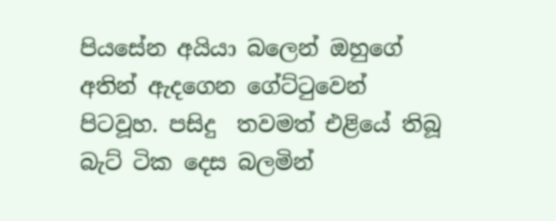පියසේන අයියා බලෙන් ඔහුගේ අතින් ඇදගෙන ගේට්ටුවෙන් පිටවූහ. පසිදු  තවමත් එළියේ තිබූ බැට් ටික දෙස බලමින්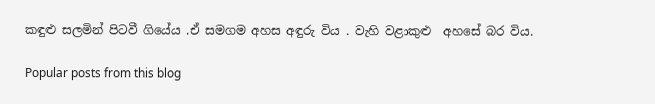කඳුළු සලමින් පිටවී ගියේය .ඒ සමගම අහස අඳුරු විය . වැහි වළාකුළු  අහසේ බර විය.

Popular posts from this blog